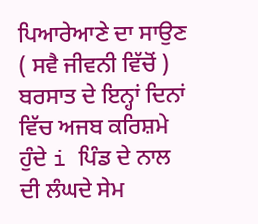ਪਿਆਰੇਆਣੇ ਦਾ ਸਾਉਣ ( ਸਵੈ ਜੀਵਨੀ ਵਿੱਚੋਂ )
ਬਰਸਾਤ ਦੇ ਇਨ੍ਹਾਂ ਦਿਨਾਂ ਵਿੱਚ ਅਜਬ ਕਰਿਸ਼ਮੇ ਹੁੰਦੇ i ਪਿੰਡ ਦੇ ਨਾਲ ਦੀ ਲੰਘਦੇ ਸੇਮ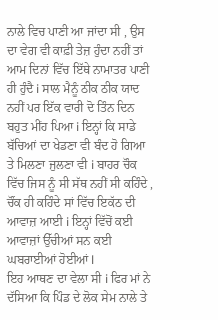ਨਾਲੇ ਵਿਚ ਪਾਣੀ ਆ ਜਾਂਦਾ ਸੀ , ਉਸ ਦਾ ਵੇਗ ਵੀ ਕਾਫ਼ੀ ਤੇਜ਼ ਹੁੰਦਾ ਨਹੀਂ ਤਾਂ ਆਮ ਦਿਨਾਂ ਵਿੱਚ ਇੱਥੇ ਨਾਮਾਤਰ ਪਾਣੀ ਹੀ ਹੁੰਦੈ i ਸਾਲ ਮੈਨੂੰ ਠੀਕ ਠੀਕ ਯਾਦ ਨਹੀਂ ਪਰ ਇੱਕ ਵਾਰੀ ਦੋ ਤਿੰਨ ਦਿਨ ਬਹੁਤ ਮੀਂਹ ਪਿਆ i ਇਨ੍ਹਾਂ ਕਿ ਸਾਡੇ ਬੱਚਿਆਂ ਦਾ ਖੇਡਣਾ ਵੀ ਬੰਦ ਹੋ ਗਿਆ ਤੇ ਮਿਲਣਾ ਜੁਲਣਾ ਵੀ i ਬਾਹਰ ਚੌਕ ਵਿੱਚ ਜਿਸ ਨੂੰ ਸੀ ਸੱਥ ਨਹੀਂ ਸੀ ਕਹਿੰਦੇ , ਚੌਂਕ ਹੀ ਕਹਿੰਦੇ ਸਾਂ ਵਿੱਚ ਇਕੱਠ ਦੀ ਆਵਾਜ਼ ਆਈ i ਇਨ੍ਹਾਂ ਵਿੱਚੋਂ ਕਈ ਆਵਾਜ਼ਾਂ ਉੱਚੀਆਂ ਸਨ ਕਈ ਘਬਰਾਈਆਂ ਹੋਈਆਂ l
ਇਹ ਆਥਣ ਦਾ ਵੇਲਾ ਸੀ i ਫਿਰ ਮਾਂ ਨੇ ਦੱਸਿਆ ਕਿ ਪਿੰਡ ਦੇ ਲੋਕ ਸੇਮ ਨਾਲੇ ਤੇ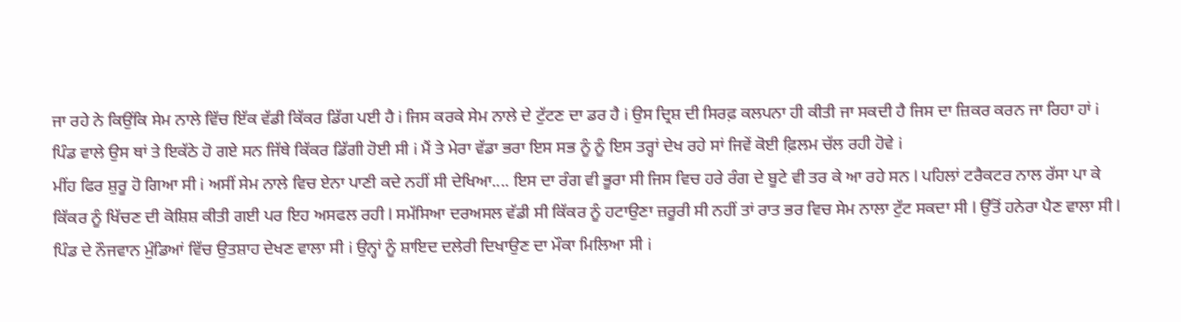ਜਾ ਰਹੇ ਨੇ ਕਿਉਂਕਿ ਸੇਮ ਨਾਲੇ ਵਿੱਚ ਇੱਕ ਵੱਡੀ ਕਿੱਕਰ ਡਿੱਗ ਪਈ ਹੈ i ਜਿਸ ਕਰਕੇ ਸੇਮ ਨਾਲੇ ਦੇ ਟੁੱਟਣ ਦਾ ਡਰ ਹੈ i ਉਸ ਦ੍ਰਿਸ਼ ਦੀ ਸਿਰਫ਼ ਕਲਪਨਾ ਹੀ ਕੀਤੀ ਜਾ ਸਕਦੀ ਹੈ ਜਿਸ ਦਾ ਜ਼ਿਕਰ ਕਰਨ ਜਾ ਰਿਹਾ ਹਾਂ i ਪਿੰਡ ਵਾਲੇ ਉਸ ਥਾਂ ਤੇ ਇਕੱਠੇ ਹੋ ਗਏ ਸਨ ਜਿੱਥੇ ਕਿੱਕਰ ਡਿੱਗੀ ਹੋਈ ਸੀ i ਮੈਂ ਤੇ ਮੇਰਾ ਵੱਡਾ ਭਰਾ ਇਸ ਸਭ ਨੂੰ ਨੂੰ ਇਸ ਤਰ੍ਹਾਂ ਦੇਖ ਰਹੇ ਸਾਂ ਜਿਵੇਂ ਕੋਈ ਫ਼ਿਲਮ ਚੱਲ ਰਹੀ ਹੋਵੇ i
ਮੀਂਹ ਫਿਰ ਸ਼ੁਰੂ ਹੋ ਗਿਆ ਸੀ i ਅਸੀਂ ਸੇਮ ਨਾਲੇ ਵਿਚ ਏਨਾ ਪਾਣੀ ਕਦੇ ਨਹੀਂ ਸੀ ਦੇਖਿਆ.... ਇਸ ਦਾ ਰੰਗ ਵੀ ਭੂਰਾ ਸੀ ਜਿਸ ਵਿਚ ਹਰੇ ਰੰਗ ਦੇ ਬੂਟੇ ਵੀ ਤਰ ਕੇ ਆ ਰਹੇ ਸਨ l ਪਹਿਲਾਂ ਟਰੈਕਟਰ ਨਾਲ ਰੱਸਾ ਪਾ ਕੇ ਕਿੱਕਰ ਨੂੰ ਖਿੱਚਣ ਦੀ ਕੋਸ਼ਿਸ਼ ਕੀਤੀ ਗਈ ਪਰ ਇਹ ਅਸਫਲ ਰਹੀ l ਸਮੱਸਿਆ ਦਰਅਸਲ ਵੱਡੀ ਸੀ ਕਿੱਕਰ ਨੂੰ ਹਟਾਉਣਾ ਜ਼ਰੂਰੀ ਸੀ ਨਹੀਂ ਤਾਂ ਰਾਤ ਭਰ ਵਿਚ ਸੇਮ ਨਾਲਾ ਟੁੱਟ ਸਕਦਾ ਸੀ l ਉੱਤੋਂ ਹਨੇਰਾ ਪੈਣ ਵਾਲਾ ਸੀ l
ਪਿੰਡ ਦੇ ਨੌਜਵਾਨ ਮੁੰਡਿਆਂ ਵਿੱਚ ਉਤਸ਼ਾਹ ਦੇਖਣ ਵਾਲਾ ਸੀ i ਉਨ੍ਹਾਂ ਨੂੰ ਸ਼ਾਇਦ ਦਲੇਰੀ ਦਿਖਾਉਣ ਦਾ ਮੌਕਾ ਮਿਲਿਆ ਸੀ i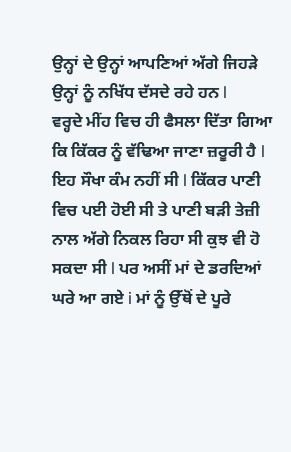ਉਨ੍ਹਾਂ ਦੇ ਉਨ੍ਹਾਂ ਆਪਣਿਆਂ ਅੱਗੇ ਜਿਹੜੇ ਉਨ੍ਹਾਂ ਨੂੰ ਨਖਿੱਧ ਦੱਸਦੇ ਰਹੇ ਹਨ l
ਵਰ੍ਹਦੇ ਮੀਂਹ ਵਿਚ ਹੀ ਫੈਸਲਾ ਦਿੱਤਾ ਗਿਆ ਕਿ ਕਿੱਕਰ ਨੂੰ ਵੱਢਿਆ ਜਾਣਾ ਜ਼ਰੂਰੀ ਹੈ l ਇਹ ਸੌਖਾ ਕੰਮ ਨਹੀਂ ਸੀ l ਕਿੱਕਰ ਪਾਣੀ ਵਿਚ ਪਈ ਹੋਈ ਸੀ ਤੇ ਪਾਣੀ ਬੜੀ ਤੇਜ਼ੀ ਨਾਲ ਅੱਗੇ ਨਿਕਲ ਰਿਹਾ ਸੀ ਕੁਝ ਵੀ ਹੋ ਸਕਦਾ ਸੀ l ਪਰ ਅਸੀਂ ਮਾਂ ਦੇ ਡਰਦਿਆਂ ਘਰੇ ਆ ਗਏ i ਮਾਂ ਨੂੰ ਉੱਥੋਂ ਦੇ ਪੂਰੇ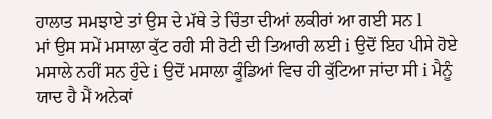ਹਾਲਾਤ ਸਮਝਾਏ ਤਾਂ ਉਸ ਦੇ ਮੱਥੇ ਤੇ ਚਿੰਤਾ ਦੀਆਂ ਲਕੀਰਾਂ ਆ ਗਈ ਸਨ l
ਮਾਂ ਉਸ ਸਮੇਂ ਮਸਾਲਾ ਕੁੱਟ ਰਹੀ ਸੀ ਰੋਟੀ ਦੀ ਤਿਆਰੀ ਲਈ i ਉਦੋਂ ਇਹ ਪੀਸੇ ਹੋਏ ਮਸਾਲੇ ਨਹੀਂ ਸਨ ਹੁੰਦੇ i ਉਦੋਂ ਮਸਾਲਾ ਕੂੰਡਿਆਂ ਵਿਚ ਹੀ ਕੁੱਟਿਆ ਜਾਂਦਾ ਸੀ i ਮੈਨੂੰ ਯਾਦ ਹੈ ਮੈਂ ਅਨੇਕਾਂ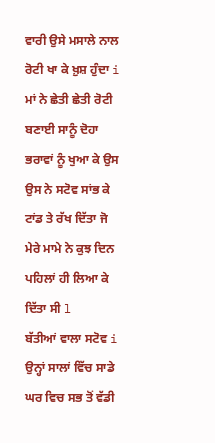ਵਾਰੀ ਉਸੇ ਮਸਾਲੇ ਨਾਲ ਰੋਟੀ ਖਾ ਕੇ ਖ਼ੁਸ਼ ਹੁੰਦਾ i ਮਾਂ ਨੇ ਛੇਤੀ ਛੇਤੀ ਰੋਟੀ ਬਣਾਈ ਸਾਨੂੰ ਦੋਹਾ ਭਰਾਵਾਂ ਨੂੰ ਖੁਆ ਕੇ ਉਸ ਉਸ ਨੇ ਸਟੋਵ ਸਾਂਭ ਕੇ ਟਾਂਡ ਤੇ ਰੱਖ ਦਿੱਤਾ ਜੋ ਮੇਰੇ ਮਾਮੇ ਨੇ ਕੁਝ ਦਿਨ ਪਹਿਲਾਂ ਹੀ ਲਿਆ ਕੇ ਦਿੱਤਾ ਸੀ l
ਬੱਤੀਆਂ ਵਾਲਾ ਸਟੋਵ i
ਉਨ੍ਹਾਂ ਸਾਲਾਂ ਵਿੱਚ ਸਾਡੇ ਘਰ ਵਿਚ ਸਭ ਤੋਂ ਵੱਡੀ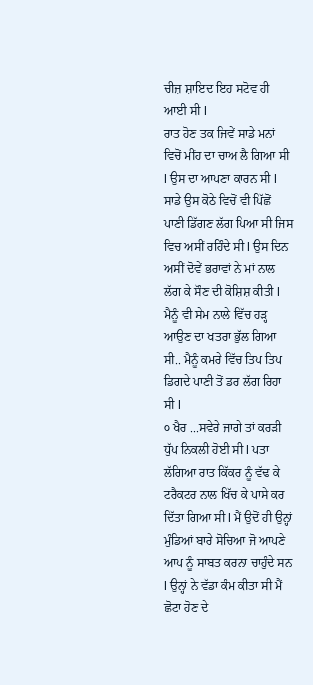ਚੀਜ਼ ਸ਼ਾਇਦ ਇਹ ਸਟੋਵ ਹੀ ਆਈ ਸੀ l
ਰਾਤ ਹੋਣ ਤਕ ਜਿਵੇਂ ਸਾਡੇ ਮਨਾਂ ਵਿਚੋਂ ਮੀਂਹ ਦਾ ਚਾਅ ਲੈ ਗਿਆ ਸੀ l ਉਸ ਦਾ ਆਪਣਾ ਕਾਰਨ ਸੀ l ਸਾਡੇ ਉਸ ਕੋਠੇ ਵਿਚੋਂ ਵੀ ਪਿੱਛੋਂ ਪਾਣੀ ਡਿੱਗਣ ਲੱਗ ਪਿਆ ਸੀ ਜਿਸ ਵਿਚ ਅਸੀਂ ਰਹਿੰਦੇ ਸੀ l ਉਸ ਦਿਨ ਅਸੀਂ ਦੋਵੇਂ ਭਰਾਵਾਂ ਨੇ ਮਾਂ ਨਾਲ ਲੱਗ ਕੇ ਸੌਣ ਦੀ ਕੋਸ਼ਿਸ਼ ਕੀਤੀ l ਮੈਨੂੰ ਵੀ ਸੇਮ ਨਾਲੇ ਵਿੱਚ ਹੜ੍ਹ ਆਉਣ ਦਾ ਖਤਰਾ ਭੁੱਲ ਗਿਆ ਸੀ.. ਮੈਨੂੰ ਕਮਰੇ ਵਿੱਚ ਤਿਪ ਤਿਪ ਡਿਗਦੇ ਪਾਣੀ ਤੋਂ ਡਰ ਲੱਗ ਰਿਹਾ ਸੀ l
੦ ਖੈਰ ...ਸਵੇਰੇ ਜਾਗੇ ਤਾਂ ਕਰੜੀ ਧੁੱਪ ਨਿਕਲੀ ਹੋਈ ਸੀ l ਪਤਾ ਲੱਗਿਆ ਰਾਤ ਕਿੱਕਰ ਨੂੰ ਵੱਢ ਕੇ ਟਰੈਕਟਰ ਨਾਲ ਖਿੱਚ ਕੇ ਪਾਸੇ ਕਰ ਦਿੱਤਾ ਗਿਆ ਸੀ l ਮੈਂ ਉਦੋਂ ਹੀ ਉਨ੍ਹਾਂ ਮੁੰਡਿਆਂ ਬਾਰੇ ਸੋਚਿਆ ਜੋ ਆਪਣੇ ਆਪ ਨੂੰ ਸਾਬਤ ਕਰਨਾ ਚਾਹੁੰਦੇ ਸਨ l ਉਨ੍ਹਾਂ ਨੇ ਵੱਡਾ ਕੰਮ ਕੀਤਾ ਸੀ ਮੈਂ ਛੋਟਾ ਹੋਣ ਦੇ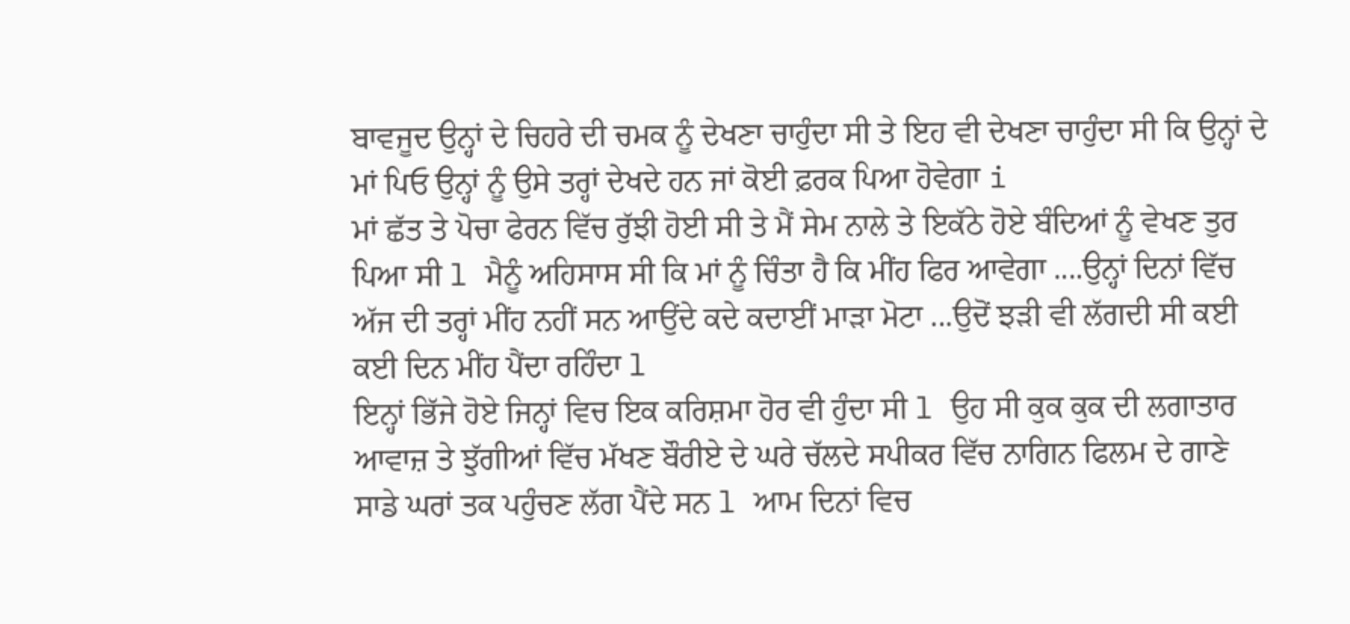ਬਾਵਜੂਦ ਉਨ੍ਹਾਂ ਦੇ ਚਿਹਰੇ ਦੀ ਚਮਕ ਨੂੰ ਦੇਖਣਾ ਚਾਹੁੰਦਾ ਸੀ ਤੇ ਇਹ ਵੀ ਦੇਖਣਾ ਚਾਹੁੰਦਾ ਸੀ ਕਿ ਉਨ੍ਹਾਂ ਦੇ ਮਾਂ ਪਿਓ ਉਨ੍ਹਾਂ ਨੂੰ ਉਸੇ ਤਰ੍ਹਾਂ ਦੇਖਦੇ ਹਨ ਜਾਂ ਕੋਈ ਫ਼ਰਕ ਪਿਆ ਹੋਵੇਗਾ i
ਮਾਂ ਛੱਤ ਤੇ ਪੋਚਾ ਫੇਰਨ ਵਿੱਚ ਰੁੱਝੀ ਹੋਈ ਸੀ ਤੇ ਮੈਂ ਸੇਮ ਨਾਲੇ ਤੇ ਇਕੱਠੇ ਹੋਏ ਬੰਦਿਆਂ ਨੂੰ ਵੇਖਣ ਤੁਰ ਪਿਆ ਸੀ l ਮੈਨੂੰ ਅਹਿਸਾਸ ਸੀ ਕਿ ਮਾਂ ਨੂੰ ਚਿੰਤਾ ਹੈ ਕਿ ਮੀਂਹ ਫਿਰ ਆਵੇਗਾ ....ਉਨ੍ਹਾਂ ਦਿਨਾਂ ਵਿੱਚ ਅੱਜ ਦੀ ਤਰ੍ਹਾਂ ਮੀਂਹ ਨਹੀਂ ਸਨ ਆਉਂਦੇ ਕਦੇ ਕਦਾਈਂ ਮਾੜਾ ਮੋਟਾ ...ਉਦੋਂ ਝੜੀ ਵੀ ਲੱਗਦੀ ਸੀ ਕਈ ਕਈ ਦਿਨ ਮੀਂਹ ਪੈਂਦਾ ਰਹਿੰਦਾ l
ਇਨ੍ਹਾਂ ਭਿੱਜੇ ਹੋਏ ਜਿਨ੍ਹਾਂ ਵਿਚ ਇਕ ਕਰਿਸ਼ਮਾ ਹੋਰ ਵੀ ਹੁੰਦਾ ਸੀ l ਉਹ ਸੀ ਕੁਕ ਕੁਕ ਦੀ ਲਗਾਤਾਰ ਆਵਾਜ਼ ਤੇ ਝੁੱਗੀਆਂ ਵਿੱਚ ਮੱਖਣ ਬੌਰੀਏ ਦੇ ਘਰੇ ਚੱਲਦੇ ਸਪੀਕਰ ਵਿੱਚ ਨਾਗਿਨ ਫਿਲਮ ਦੇ ਗਾਣੇ ਸਾਡੇ ਘਰਾਂ ਤਕ ਪਹੁੰਚਣ ਲੱਗ ਪੈਂਦੇ ਸਨ l ਆਮ ਦਿਨਾਂ ਵਿਚ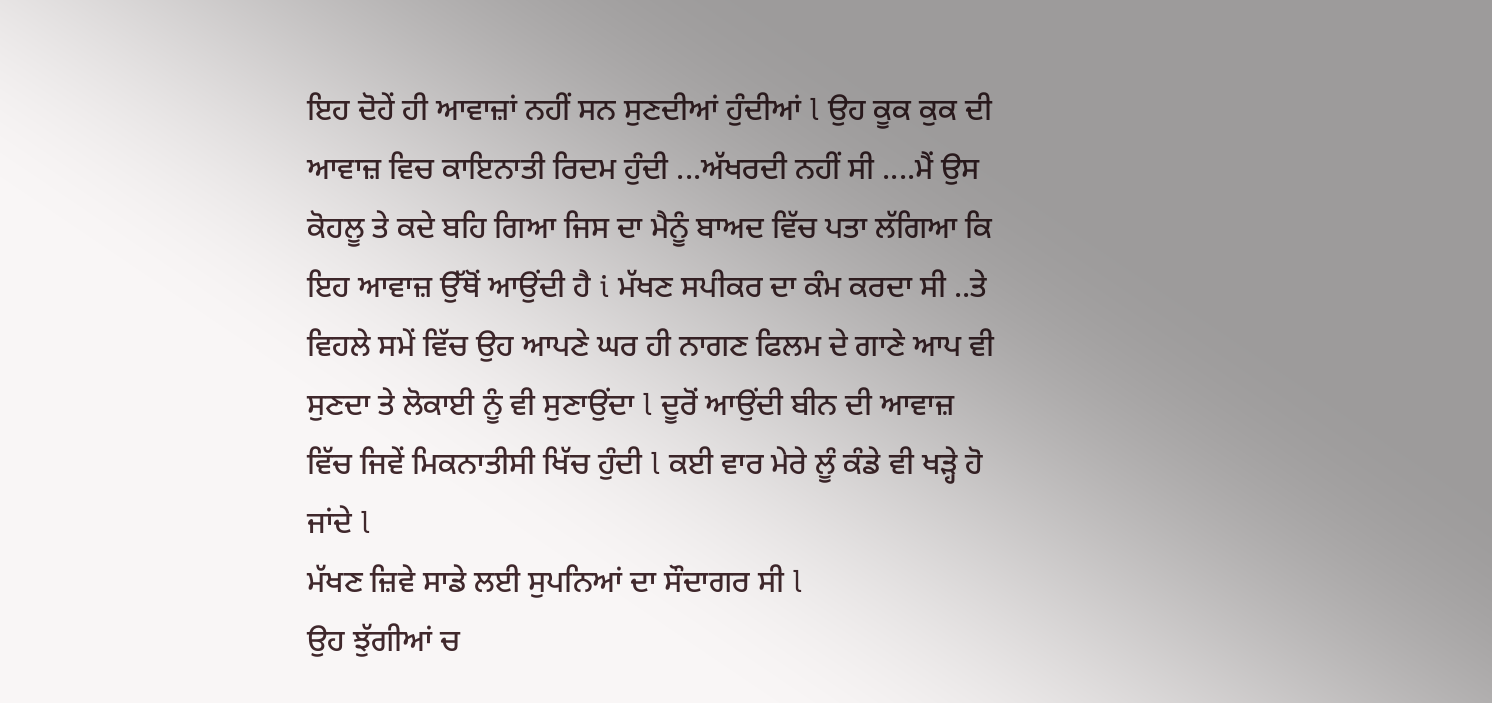ਇਹ ਦੋਹੇਂ ਹੀ ਆਵਾਜ਼ਾਂ ਨਹੀਂ ਸਨ ਸੁਣਦੀਆਂ ਹੁੰਦੀਆਂ l ਉਹ ਕੂਕ ਕੁਕ ਦੀ ਆਵਾਜ਼ ਵਿਚ ਕਾਇਨਾਤੀ ਰਿਦਮ ਹੁੰਦੀ ...ਅੱਖਰਦੀ ਨਹੀਂ ਸੀ ....ਮੈਂ ਉਸ ਕੋਹਲੂ ਤੇ ਕਦੇ ਬਹਿ ਗਿਆ ਜਿਸ ਦਾ ਮੈਨੂੰ ਬਾਅਦ ਵਿੱਚ ਪਤਾ ਲੱਗਿਆ ਕਿ ਇਹ ਆਵਾਜ਼ ਉੱਥੋਂ ਆਉਂਦੀ ਹੈ i ਮੱਖਣ ਸਪੀਕਰ ਦਾ ਕੰਮ ਕਰਦਾ ਸੀ ..ਤੇ ਵਿਹਲੇ ਸਮੇਂ ਵਿੱਚ ਉਹ ਆਪਣੇ ਘਰ ਹੀ ਨਾਗਣ ਫਿਲਮ ਦੇ ਗਾਣੇ ਆਪ ਵੀ ਸੁਣਦਾ ਤੇ ਲੋਕਾਈ ਨੂੰ ਵੀ ਸੁਣਾਉਂਦਾ l ਦੂਰੋਂ ਆਉਂਦੀ ਬੀਨ ਦੀ ਆਵਾਜ਼ ਵਿੱਚ ਜਿਵੇਂ ਮਿਕਨਾਤੀਸੀ ਖਿੱਚ ਹੁੰਦੀ l ਕਈ ਵਾਰ ਮੇਰੇ ਲੂੰ ਕੰਡੇ ਵੀ ਖੜ੍ਹੇ ਹੋ ਜਾਂਦੇ l
ਮੱਖਣ ਜ਼ਿਵੇ ਸਾਡੇ ਲਈ ਸੁਪਨਿਆਂ ਦਾ ਸੌਦਾਗਰ ਸੀ l
ਉਹ ਝੁੱਗੀਆਂ ਚ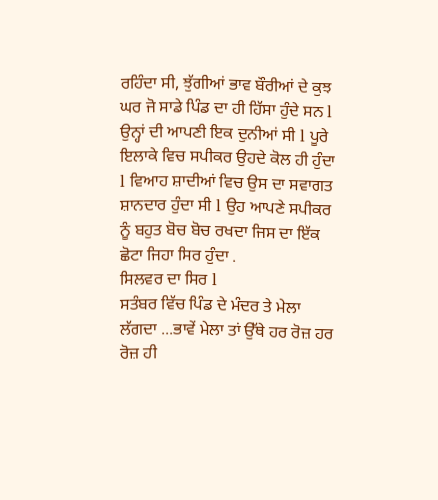ਰਹਿੰਦਾ ਸੀ, ਝੁੱਗੀਆਂ ਭਾਵ ਬੌਰੀਆਂ ਦੇ ਕੁਝ ਘਰ ਜੋ ਸਾਡੇ ਪਿੰਡ ਦਾ ਹੀ ਹਿੱਸਾ ਹੁੰਦੇ ਸਨ l ਉਨ੍ਹਾਂ ਦੀ ਆਪਣੀ ਇਕ ਦੁਨੀਆਂ ਸੀ l ਪੂਰੇ ਇਲਾਕੇ ਵਿਚ ਸਪੀਕਰ ਉਹਦੇ ਕੋਲ ਹੀ ਹੁੰਦਾ l ਵਿਆਹ ਸ਼ਾਦੀਆਂ ਵਿਚ ਉਸ ਦਾ ਸਵਾਗਤ ਸ਼ਾਨਦਾਰ ਹੁੰਦਾ ਸੀ l ਉਹ ਆਪਣੇ ਸਪੀਕਰ ਨੂੰ ਬਹੁਤ ਬੋਚ ਬੋਚ ਰਖਦਾ ਜਿਸ ਦਾ ਇੱਕ ਛੋਟਾ ਜਿਹਾ ਸਿਰ ਹੁੰਦਾ .
ਸਿਲਵਰ ਦਾ ਸਿਰ l
ਸਤੰਬਰ ਵਿੱਚ ਪਿੰਡ ਦੇ ਮੰਦਰ ਤੇ ਮੇਲਾ ਲੱਗਦਾ ...ਭਾਵੇਂ ਮੇਲਾ ਤਾਂ ਉੱਥੇ ਹਰ ਰੋਜ਼ ਹਰ ਰੋਜ਼ ਹੀ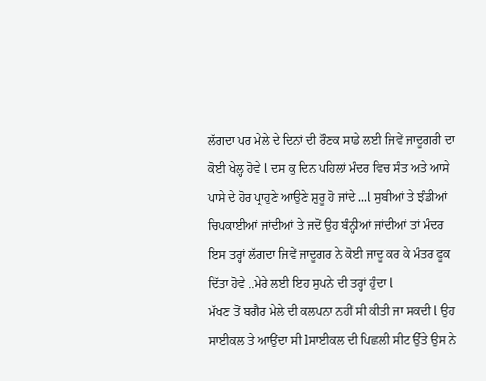ਲੱਗਦਾ ਪਰ ਮੇਲੇ ਦੇ ਦਿਨਾਂ ਦੀ ਰੌਣਕ ਸਾਡੇ ਲਈ ਜਿਵੇਂ ਜਾਦੂਗਰੀ ਦਾ ਕੋਈ ਖੇਲ੍ਹ ਹੋਵੇ l ਦਸ ਕੁ ਦਿਨ ਪਹਿਲਾਂ ਮੰਦਰ ਵਿਚ ਸੰਤ ਅਤੇ ਆਸੇ ਪਾਸੇ ਦੇ ਹੋਰ ਪ੍ਰਾਹੁਣੇ ਆਉਣੇ ਸ਼ੁਰੂ ਹੋ ਜਾਂਦੇ ...l ਸੁਬੀਆਂ ਤੇ ਝੰਡੀਆਂ ਚਿਪਕਾਈਆਂ ਜਾਂਦੀਆਂ ਤੇ ਜਦੋਂ ਉਹ ਬੰਨ੍ਹੀਆਂ ਜਾਂਦੀਆਂ ਤਾਂ ਮੰਦਰ ਇਸ ਤਰ੍ਹਾਂ ਲੱਗਦਾ ਜਿਵੇਂ ਜਾਦੂਗਰ ਨੇ ਕੋਈ ਜਾਦੂ ਕਰ ਕੇ ਮੰਤਰ ਫੂਕ ਦਿੱਤਾ ਹੋਵੇ ..ਮੇਰੇ ਲਈ ਇਹ ਸੁਪਨੇ ਦੀ ਤਰ੍ਹਾਂ ਹੁੰਦਾ l
ਮੱਖਣ ਤੋਂ ਬਗੈਰ ਮੇਲੇ ਦੀ ਕਲਪਨਾ ਨਹੀਂ ਸੀ ਕੀਤੀ ਜਾ ਸਕਦੀ l ਉਹ ਸਾਈਕਲ ਤੇ ਆਉਂਦਾ ਸੀ lਸਾਈਕਲ ਦੀ ਪਿਛਲੀ ਸੀਟ ਉੱਤੇ ਉਸ ਨੇ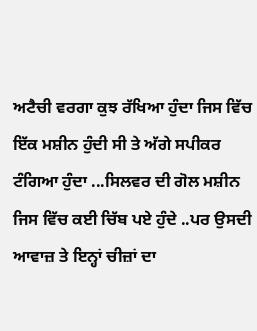ਅਟੈਚੀ ਵਰਗਾ ਕੁਝ ਰੱਖਿਆ ਹੁੰਦਾ ਜਿਸ ਵਿੱਚ ਇੱਕ ਮਸ਼ੀਨ ਹੁੰਦੀ ਸੀ ਤੇ ਅੱਗੇ ਸਪੀਕਰ ਟੰਗਿਆ ਹੁੰਦਾ ...ਸਿਲਵਰ ਦੀ ਗੋਲ ਮਸ਼ੀਨ ਜਿਸ ਵਿੱਚ ਕਈ ਚਿੱਬ ਪਏ ਹੁੰਦੇ ..ਪਰ ਉਸਦੀ ਆਵਾਜ਼ ਤੇ ਇਨ੍ਹਾਂ ਚੀਜ਼ਾਂ ਦਾ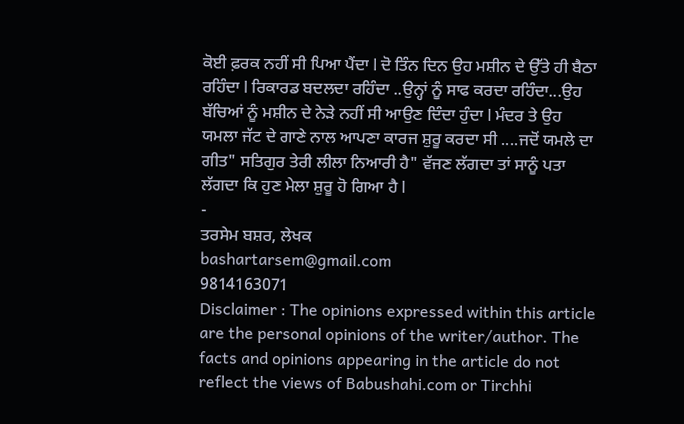ਕੋਈ ਫ਼ਰਕ ਨਹੀਂ ਸੀ ਪਿਆ ਪੈਂਦਾ l ਦੋ ਤਿੰਨ ਦਿਨ ਉਹ ਮਸ਼ੀਨ ਦੇ ਉੱਤੇ ਹੀ ਬੈਠਾ ਰਹਿੰਦਾ l ਰਿਕਾਰਡ ਬਦਲਦਾ ਰਹਿੰਦਾ ..ਉਨ੍ਹਾਂ ਨੂੰ ਸਾਫ ਕਰਦਾ ਰਹਿੰਦਾ...ਉਹ ਬੱਚਿਆਂ ਨੂੰ ਮਸ਼ੀਨ ਦੇ ਨੇੜੇ ਨਹੀਂ ਸੀ ਆਉਣ ਦਿੰਦਾ ਹੁੰਦਾ l ਮੰਦਰ ਤੇ ਉਹ ਯਮਲਾ ਜੱਟ ਦੇ ਗਾਣੇ ਨਾਲ ਆਪਣਾ ਕਾਰਜ ਸ਼ੁਰੂ ਕਰਦਾ ਸੀ ....ਜਦੋਂ ਯਮਲੇ ਦਾ ਗੀਤ" ਸਤਿਗੁਰ ਤੇਰੀ ਲੀਲਾ ਨਿਆਰੀ ਹੈ" ਵੱਜਣ ਲੱਗਦਾ ਤਾਂ ਸਾਨੂੰ ਪਤਾ ਲੱਗਦਾ ਕਿ ਹੁਣ ਮੇਲਾ ਸ਼ੁਰੂ ਹੋ ਗਿਆ ਹੈ l
-
ਤਰਸੇਮ ਬਸ਼ਰ, ਲੇਖਕ
bashartarsem@gmail.com
9814163071
Disclaimer : The opinions expressed within this article are the personal opinions of the writer/author. The facts and opinions appearing in the article do not reflect the views of Babushahi.com or Tirchhi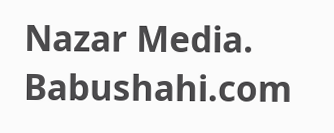Nazar Media. Babushahi.com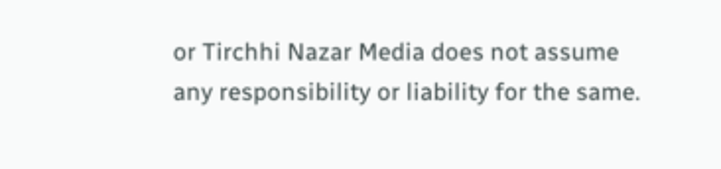or Tirchhi Nazar Media does not assume any responsibility or liability for the same.